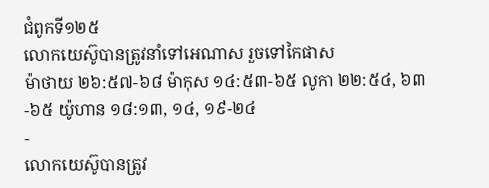ជំពូកទី១២៥
លោកយេស៊ូបានត្រូវនាំទៅអេណាស រួចទៅកៃផាស
ម៉ាថាយ ២៦:៥៧-៦៨ ម៉ាកុស ១៤:៥៣-៦៥ លូកា ២២:៥៤, ៦៣-៦៥ យ៉ូហាន ១៨:១៣, ១៤, ១៩-២៤
-
លោកយេស៊ូបានត្រូវ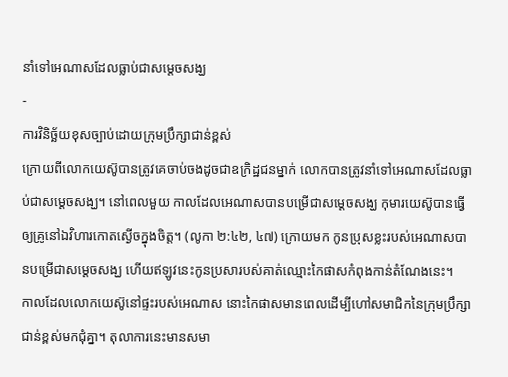នាំទៅអេណាសដែលធ្លាប់ជាសម្ដេចសង្ឃ
-
ការវិនិច្ឆ័យខុសច្បាប់ដោយក្រុមប្រឹក្សាជាន់ខ្ពស់
ក្រោយពីលោកយេស៊ូបានត្រូវគេចាប់ចងដូចជាឧក្រិដ្ឋជនម្នាក់ លោកបានត្រូវនាំទៅអេណាសដែលធ្លាប់ជាសម្ដេចសង្ឃ។ នៅពេលមួយ កាលដែលអេណាសបានបម្រើជាសម្ដេចសង្ឃ កុមារយេស៊ូបានធ្វើឲ្យគ្រូនៅឯវិហារកោតស្ងើចក្នុងចិត្ត។ (លូកា ២:៤២, ៤៧) ក្រោយមក កូនប្រុសខ្លះរបស់អេណាសបានបម្រើជាសម្ដេចសង្ឃ ហើយឥឡូវនេះកូនប្រសារបស់គាត់ឈ្មោះកៃផាសកំពុងកាន់តំណែងនេះ។
កាលដែលលោកយេស៊ូនៅផ្ទះរបស់អេណាស នោះកៃផាសមានពេលដើម្បីហៅសមាជិកនៃក្រុមប្រឹក្សាជាន់ខ្ពស់មកជុំគ្នា។ តុលាការនេះមានសមា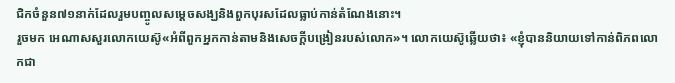ជិកចំនួន៧១នាក់ដែលរួមបញ្ចូលសម្ដេចសង្ឃនិងពួកបុរសដែលធ្លាប់កាន់តំណែងនោះ។
រួចមក អេណាសសួរលោកយេស៊ូ«អំពីពួកអ្នកកាន់តាមនិងសេចក្ដីបង្រៀនរបស់លោក»។ លោកយេស៊ូឆ្លើយថា៖ «ខ្ញុំបាននិយាយទៅកាន់ពិភពលោកជា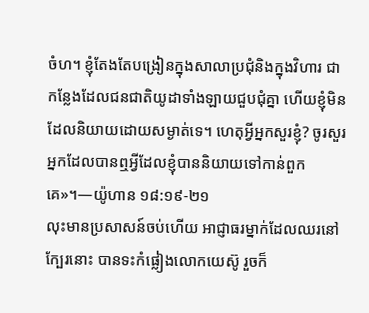ចំហ។ ខ្ញុំតែងតែបង្រៀនក្នុងសាលាប្រជុំនិងក្នុងវិហារ ជាកន្លែងដែលជនជាតិយូដាទាំងឡាយជួបជុំគ្នា ហើយខ្ញុំមិនដែលនិយាយដោយសម្ងាត់ទេ។ ហេតុអ្វីអ្នកសួរខ្ញុំ? ចូរសួរអ្នកដែលបានឮអ្វីដែលខ្ញុំបាននិយាយទៅកាន់ពួកគេ»។—យ៉ូហាន ១៨:១៩-២១
លុះមានប្រសាសន៍ចប់ហើយ អាជ្ញាធរម្នាក់ដែលឈរនៅក្បែរនោះ បានទះកំផ្លៀងលោកយេស៊ូ រួចក៏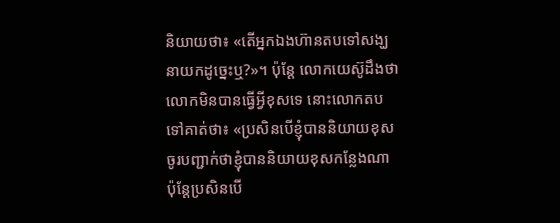និយាយថា៖ «តើអ្នកឯងហ៊ានតបទៅសង្ឃនាយកដូច្នេះឬ?»។ ប៉ុន្តែ លោកយេស៊ូដឹងថាលោកមិនបានធ្វើអ្វីខុសទេ នោះលោកតបទៅគាត់ថា៖ «ប្រសិនបើខ្ញុំបាននិយាយខុស ចូរបញ្ជាក់ថាខ្ញុំបាននិយាយខុសកន្លែងណា ប៉ុន្តែប្រសិនបើ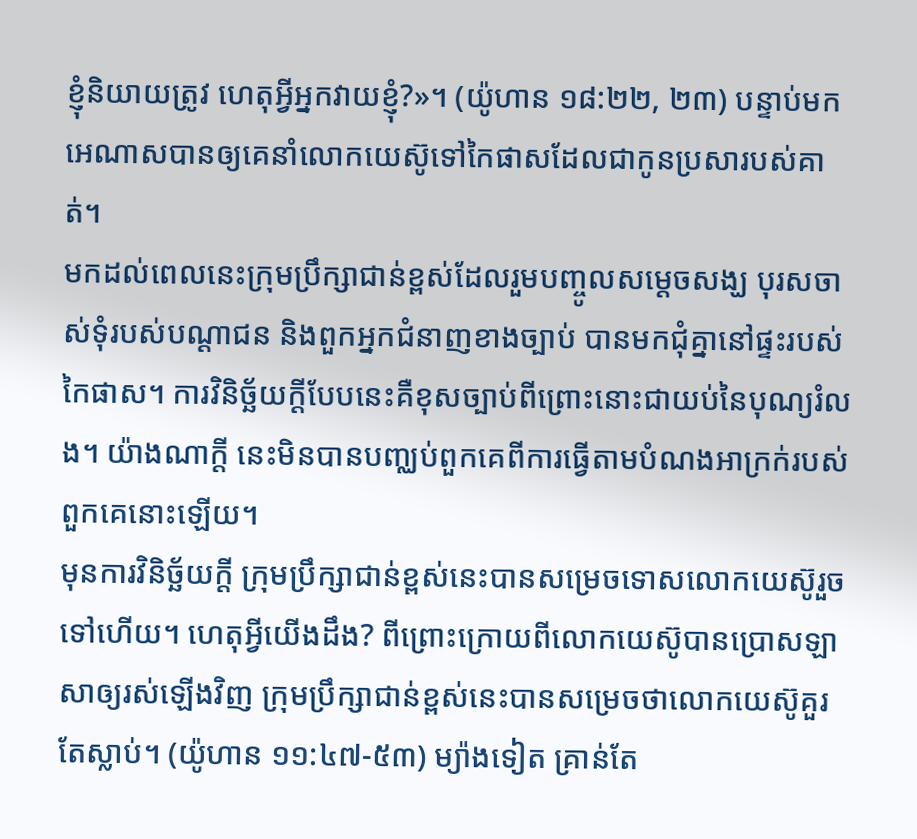ខ្ញុំនិយាយត្រូវ ហេតុអ្វីអ្នកវាយខ្ញុំ?»។ (យ៉ូហាន ១៨:២២, ២៣) បន្ទាប់មក អេណាសបានឲ្យគេនាំលោកយេស៊ូទៅកៃផាសដែលជាកូនប្រសារបស់គាត់។
មកដល់ពេលនេះក្រុមប្រឹក្សាជាន់ខ្ពស់ដែលរួមបញ្ចូលសម្ដេចសង្ឃ បុរសចាស់ទុំរបស់បណ្ដាជន និងពួកអ្នកជំនាញខាងច្បាប់ បានមកជុំគ្នានៅផ្ទះរបស់កៃផាស។ ការវិនិច្ឆ័យក្ដីបែបនេះគឺខុសច្បាប់ពីព្រោះនោះជាយប់នៃបុណ្យរំលង។ យ៉ាងណាក្ដី នេះមិនបានបញ្ឈប់ពួកគេពីការធ្វើតាមបំណងអាក្រក់របស់ពួកគេនោះឡើយ។
មុនការវិនិច្ឆ័យក្ដី ក្រុមប្រឹក្សាជាន់ខ្ពស់នេះបានសម្រេចទោសលោកយេស៊ូរួចទៅហើយ។ ហេតុអ្វីយើងដឹង? ពីព្រោះក្រោយពីលោកយេស៊ូបានប្រោសឡាសាឲ្យរស់ឡើងវិញ ក្រុមប្រឹក្សាជាន់ខ្ពស់នេះបានសម្រេចថាលោកយេស៊ូគួរតែស្លាប់។ (យ៉ូហាន ១១:៤៧-៥៣) ម្យ៉ាងទៀត គ្រាន់តែ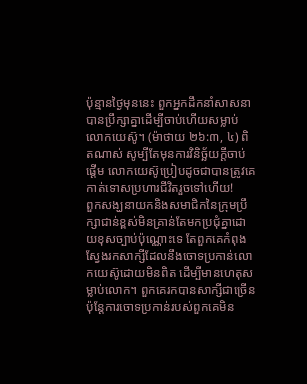ប៉ុន្មានថ្ងៃមុននេះ ពួកអ្នកដឹកនាំសាសនាបានប្រឹក្សាគ្នាដើម្បីចាប់ហើយសម្លាប់លោកយេស៊ូ។ (ម៉ាថាយ ២៦:៣, ៤) ពិតណាស់ សូម្បីតែមុនការវិនិច្ឆ័យក្ដីចាប់ផ្ដើម លោកយេស៊ូប្រៀបដូចជាបានត្រូវគេកាត់ទោសប្រហារជីវិតរួចទៅហើយ!
ពួកសង្ឃនាយកនិងសមាជិកនៃក្រុមប្រឹក្សាជាន់ខ្ពស់មិនគ្រាន់តែមកប្រជុំគ្នាដោយខុសច្បាប់ប៉ុណ្ណោះទេ តែពួកគេកំពុងស្វែងរកសាក្សីដែលនឹងចោទប្រកាន់លោកយេស៊ូដោយមិនពិត ដើម្បីមានហេតុសម្លាប់លោក។ ពួកគេរកបានសាក្សីជាច្រើន ប៉ុន្តែការចោទប្រកាន់របស់ពួកគេមិន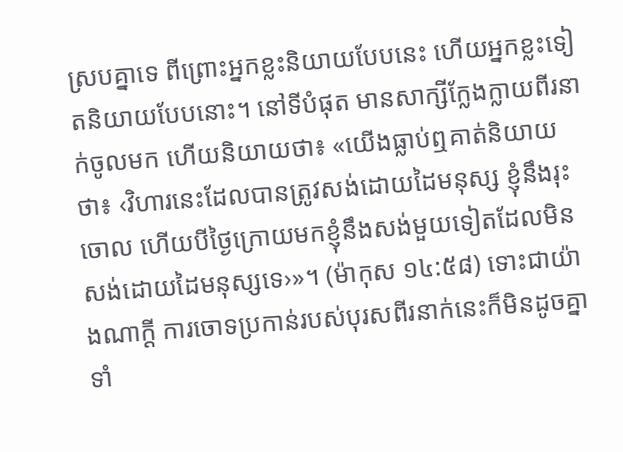ស្របគ្នាទេ ពីព្រោះអ្នកខ្លះនិយាយបែបនេះ ហើយអ្នកខ្លះទៀតនិយាយបែបនោះ។ នៅទីបំផុត មានសាក្សីក្លែងក្លាយពីរនាក់ចូលមក ហើយនិយាយថា៖ «យើងធ្លាប់ឮគាត់និយាយថា៖ ‹វិហារនេះដែលបានត្រូវសង់ដោយដៃមនុស្ស ខ្ញុំនឹងរុះចោល ហើយបីថ្ងៃក្រោយមកខ្ញុំនឹងសង់មួយទៀតដែលមិនសង់ដោយដៃមនុស្សទេ›»។ (ម៉ាកុស ១៤:៥៨) ទោះជាយ៉ាងណាក្ដី ការចោទប្រកាន់របស់បុរសពីរនាក់នេះក៏មិនដូចគ្នាទាំ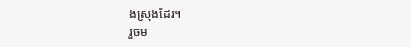ងស្រុងដែរ។
រួចម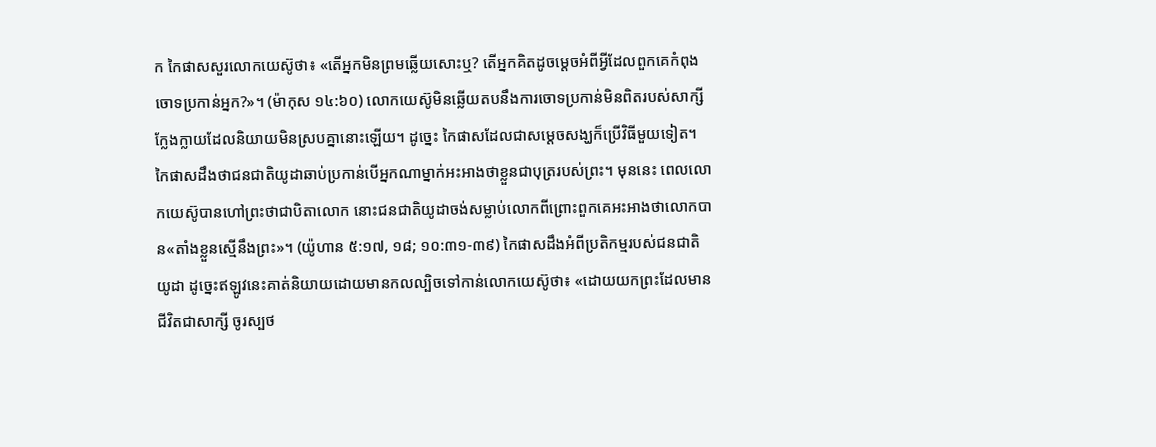ក កៃផាសសួរលោកយេស៊ូថា៖ «តើអ្នកមិនព្រមឆ្លើយសោះឬ? តើអ្នកគិតដូចម្ដេចអំពីអ្វីដែលពួកគេកំពុងចោទប្រកាន់អ្នក?»។ (ម៉ាកុស ១៤:៦០) លោកយេស៊ូមិនឆ្លើយតបនឹងការចោទប្រកាន់មិនពិតរបស់សាក្សីក្លែងក្លាយដែលនិយាយមិនស្របគ្នានោះឡើយ។ ដូច្នេះ កៃផាសដែលជាសម្ដេចសង្ឃក៏ប្រើវិធីមួយទៀត។
កៃផាសដឹងថាជនជាតិយូដាឆាប់ប្រកាន់បើអ្នកណាម្នាក់អះអាងថាខ្លួនជាបុត្ររបស់ព្រះ។ មុននេះ ពេលលោកយេស៊ូបានហៅព្រះថាជាបិតាលោក នោះជនជាតិយូដាចង់សម្លាប់លោកពីព្រោះពួកគេអះអាងថាលោកបាន«តាំងខ្លួនស្មើនឹងព្រះ»។ (យ៉ូហាន ៥:១៧, ១៨; ១០:៣១-៣៩) កៃផាសដឹងអំពីប្រតិកម្មរបស់ជនជាតិយូដា ដូច្នេះឥឡូវនេះគាត់និយាយដោយមានកលល្បិចទៅកាន់លោកយេស៊ូថា៖ «ដោយយកព្រះដែលមានជីវិតជាសាក្សី ចូរស្បថ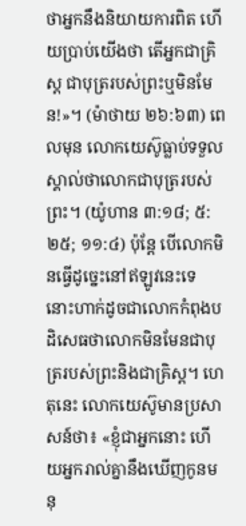ថាអ្នកនឹងនិយាយការពិត ហើយប្រាប់យើងថា តើអ្នកជាគ្រិស្ត ជាបុត្ររបស់ព្រះឬមិនមែន!»។ (ម៉ាថាយ ២៦:៦៣) ពេលមុន លោកយេស៊ូធ្លាប់ទទួលស្គាល់ថាលោកជាបុត្ររបស់ព្រះ។ (យ៉ូហាន ៣:១៨; ៥:២៥; ១១:៤) ប៉ុន្តែ បើលោកមិនធ្វើដូច្នេះនៅឥឡូវនេះទេ នោះហាក់ដូចជាលោកកំពុងបដិសេធថាលោកមិនមែនជាបុត្ររបស់ព្រះនិងជាគ្រិស្ត។ ហេតុនេះ លោកយេស៊ូមានប្រសាសន៍ថា៖ «ខ្ញុំជាអ្នកនោះ ហើយអ្នករាល់គ្នានឹងឃើញកូនមនុ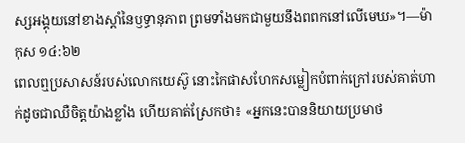ស្សអង្គុយនៅខាងស្ដាំនៃឫទ្ធានុភាព ព្រមទាំងមកជាមួយនឹងពពកនៅលើមេឃ»។—ម៉ាកុស ១៤:៦២
ពេលឮប្រសាសន៍របស់លោកយេស៊ូ នោះកៃផាសហែកសម្លៀកបំពាក់ក្រៅរបស់គាត់ហាក់ដូចជាឈឺចិត្តយ៉ាងខ្លាំង ហើយគាត់ស្រែកថា៖ «អ្នកនេះបាននិយាយប្រមាថ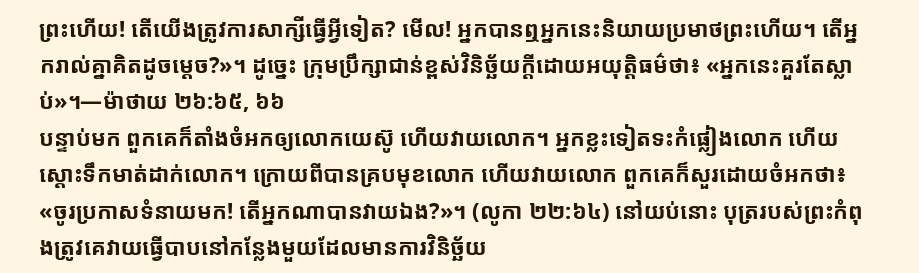ព្រះហើយ! តើយើងត្រូវការសាក្សីធ្វើអ្វីទៀត? មើល! អ្នកបានឮអ្នកនេះនិយាយប្រមាថព្រះហើយ។ តើអ្នករាល់គ្នាគិតដូចម្ដេច?»។ ដូច្នេះ ក្រុមប្រឹក្សាជាន់ខ្ពស់វិនិច្ឆ័យក្ដីដោយអយុត្ដិធម៌ថា៖ «អ្នកនេះគួរតែស្លាប់»។—ម៉ាថាយ ២៦:៦៥, ៦៦
បន្ទាប់មក ពួកគេក៏តាំងចំអកឲ្យលោកយេស៊ូ ហើយវាយលោក។ អ្នកខ្លះទៀតទះកំផ្លៀងលោក ហើយស្ដោះទឹកមាត់ដាក់លោក។ ក្រោយពីបានគ្របមុខលោក ហើយវាយលោក ពួកគេក៏សួរដោយចំអកថា៖ «ចូរប្រកាសទំនាយមក! តើអ្នកណាបានវាយឯង?»។ (លូកា ២២:៦៤) នៅយប់នោះ បុត្ររបស់ព្រះកំពុងត្រូវគេវាយធ្វើបាបនៅកន្លែងមួយដែលមានការវិនិច្ឆ័យ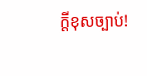ក្ដីខុសច្បាប់!